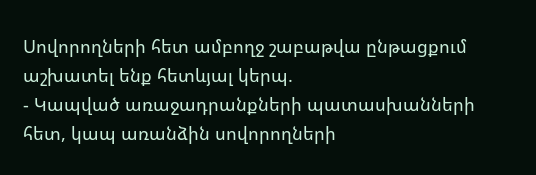Սովորողների հետ ամբողջ շաբաթվա ընթացքում աշխատել ենք հետևյալ կերպ.
- Կապված առաջադրանքների պատասխանների հետ, կապ առանձին սովորողների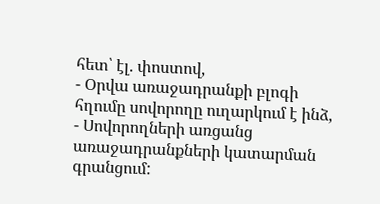հետ՝ էլ. փոստով,
- Օրվա առաջադրանքի բլոգի հղումը սովորողը ուղարկում է ինձ,
- Սովորողների առցանց առաջադրանքների կատարման գրանցում: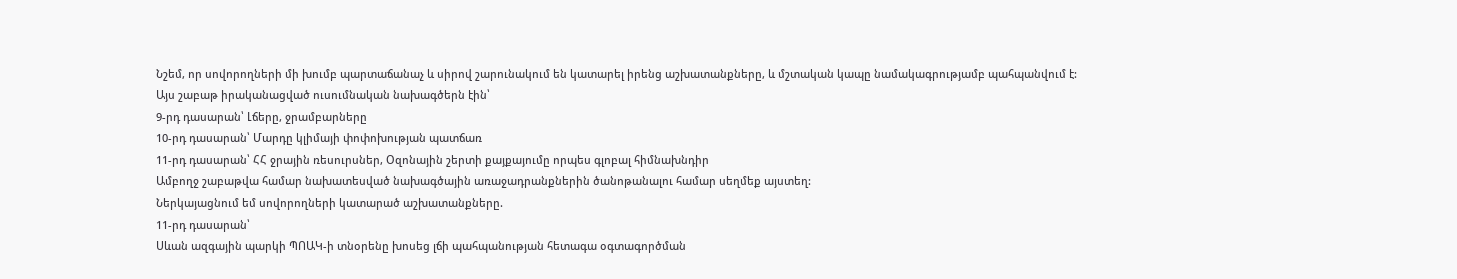Նշեմ, որ սովորողների մի խումբ պարտաճանաչ և սիրով շարունակում են կատարել իրենց աշխատանքները, և մշտական կապը նամակագրությամբ պահպանվում է:
Այս շաբաթ իրականացված ուսումնական նախագծերն էին՝
9-րդ դասարան՝ Լճերը, ջրամբարները
10-րդ դասարան՝ Մարդը կլիմայի փոփոխության պատճառ
11-րդ դասարան՝ ՀՀ ջրային ռեսուրսներ, Օզոնային շերտի քայքայումը որպես գլոբալ հիմնախնդիր
Ամբողջ շաբաթվա համար նախատեսված նախագծային առաջադրանքներին ծանոթանալու համար սեղմեք այստեղ:
Ներկայացնում եմ սովորողների կատարած աշխատանքները.
11-րդ դասարան՝
Սևան ազգային պարկի ՊՈԱԿ-ի տնօրենը խոսեց լճի պահպանության հետագա օգտագործման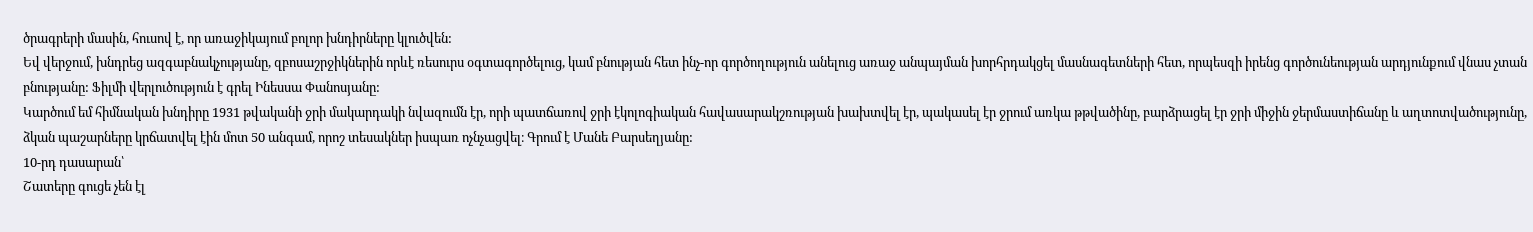ծրագրերի մասին, հուսով է, որ առաջիկայում բոլոր խնդիրները կլուծվեն:
Եվ վերջում, խնդրեց ազգաբնակչությանը, զբոսաշրջիկներին որևէ ռեսուրս օգտագործելուց, կամ բնության հետ ինչ-որ գործողություն անելուց առաջ անպայման խորհրդակցել մասնագետների հետ, որպեսզի իրենց գործունեության արդյունքում վնաս չտան բնությանը: Ֆիլմի վերլուծություն է գրել Ինեսսա Փանոսյանը:
Կարծում եմ հիմնական խնդիրը 1931 թվականի ջրի մակարդակի նվազումն էր, որի պատճառով ջրի էկոլոգիական հավասարակշռության խախտվել էր, պակասել էր ջրում առկա թթվածինը, բարձրացել էր ջրի միջին ջերմաստիճանը և աղտոտվածությունը, ձկան պաշարները կրճատվել էին մոտ 50 անգամ, որոշ տեսակներ իսպառ ոչնչացվել։ Գրում է Մանե Բարսեղյանը:
10-րդ դասարան՝
Շատերը գուցե չեն էլ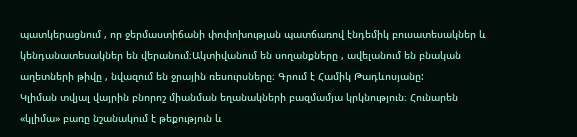պատկերացնում , որ ջերմաստիճանի փոփոխության պատճառով էնդեմիկ բուսատեսակներ և կենդանատեսակներ են վերանում։Ակտիվանում են սողանքները , ավելանում են բնական աղետների թիվը , նվազում են ջրային ռեսուրսները։ Գրում է Համիկ Թադևոսյանը:
Կլիման տվյալ վայրին բնորոշ միանման եղանակների բազմամյա կրկնություն։ Հունարեն «կլիմա» բառը նշանակում է թեքություն և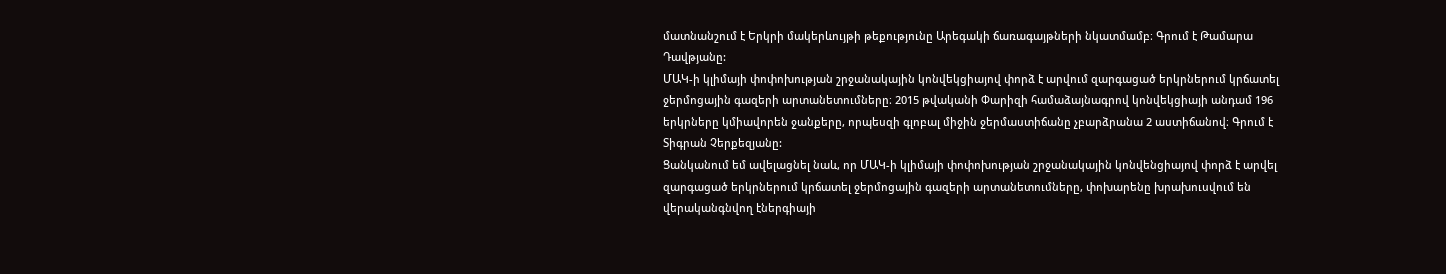մատնանշում է Երկրի մակերևույթի թեքությունը Արեգակի ճառագայթների նկատմամբ։ Գրում է Թամարա Դավթյանը:
ՄԱԿ-ի կլիմայի փոփոխության շրջանակային կոնվեկցիայով փորձ է արվում զարգացած երկրներում կրճատել ջերմոցային գազերի արտանետումները։ 2015 թվականի Փարիզի համաձայնագրով կոնվեկցիայի անդամ 196 երկրները կմիավորեն ջանքերը, որպեսզի գլոբալ միջին ջերմաստիճանը չբարձրանա 2 աստիճանով։ Գրում է Տիգրան Չերքեզյանը:
Ցանկանում եմ ավելացնել նաև, որ ՄԱԿ-ի կլիմայի փոփոխության շրջանակային կոնվենցիայով փորձ է արվել զարգացած երկրներում կրճատել ջերմոցային գազերի արտանետումները, փոխարենը խրախուսվում են վերականգնվող էներգիայի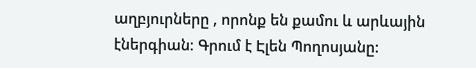աղբյուրները , որոնք են քամու և արևային էներգիան։ Գրում է Էլեն Պողոսյանը: